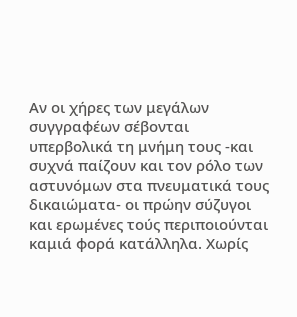Αν οι χήρες των μεγάλων συγγραφέων σέβονται υπερβολικά τη μνήμη τους -και συχνά παίζουν και τον ρόλο των αστυνόμων στα πνευματικά τους δικαιώματα- οι πρώην σύζυγοι και ερωμένες τούς περιποιούνται καμιά φορά κατάλληλα. Χωρίς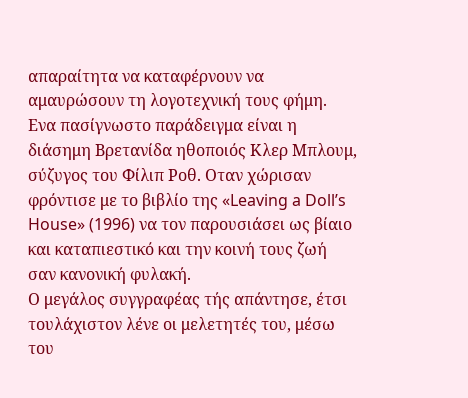απαραίτητα να καταφέρνουν να αμαυρώσουν τη λογοτεχνική τους φήμη.
Ενα πασίγνωστο παράδειγμα είναι η διάσημη Βρετανίδα ηθοποιός Κλερ Μπλουμ, σύζυγος του Φίλιπ Ροθ. Οταν χώρισαν φρόντισε με το βιβλίο της «Leaving a Doll’s House» (1996) να τον παρουσιάσει ως βίαιο και καταπιεστικό και την κοινή τους ζωή σαν κανονική φυλακή.
Ο μεγάλος συγγραφέας τής απάντησε, έτσι τουλάχιστον λένε οι μελετητές του, μέσω του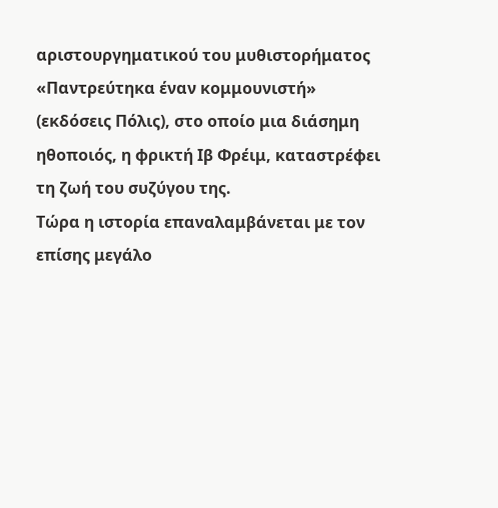αριστουργηματικού του μυθιστορήματος «Παντρεύτηκα έναν κομμουνιστή» (εκδόσεις Πόλις), στο οποίο μια διάσημη ηθοποιός, η φρικτή Ιβ Φρέιμ, καταστρέφει τη ζωή του συζύγου της.
Τώρα η ιστορία επαναλαμβάνεται με τον επίσης μεγάλο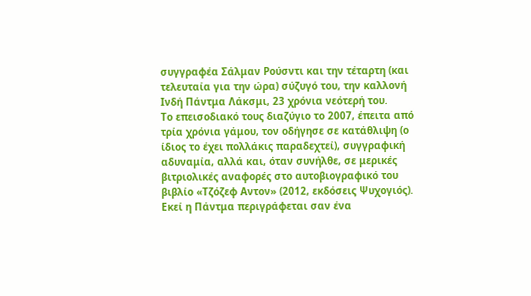συγγραφέα Σάλμαν Ρούσντι και την τέταρτη (και τελευταία για την ώρα) σύζυγό του, την καλλονή Ινδή Πάντμα Λάκσμι, 23 χρόνια νεότερή του.
Το επεισοδιακό τους διαζύγιο το 2007, έπειτα από τρία χρόνια γάμου, τον οδήγησε σε κατάθλιψη (ο ίδιος το έχει πολλάκις παραδεχτεί), συγγραφική αδυναμία, αλλά και, όταν συνήλθε, σε μερικές βιτριολικές αναφορές στο αυτοβιογραφικό του βιβλίο «Τζόζεφ Αντον» (2012, εκδόσεις Ψυχογιός).
Εκεί η Πάντμα περιγράφεται σαν ένα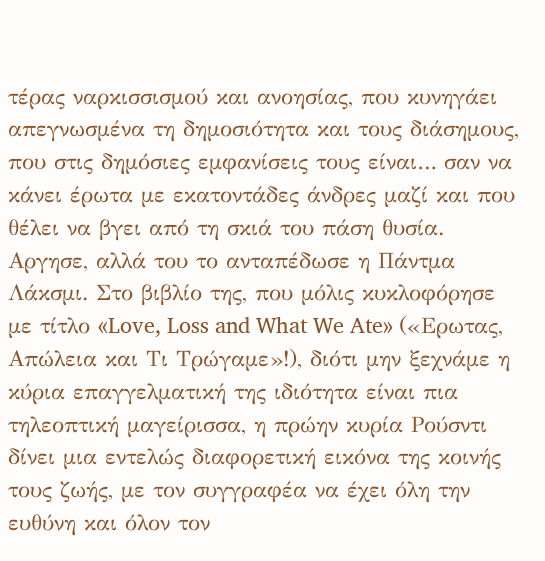τέρας ναρκισσισμού και ανοησίας, που κυνηγάει απεγνωσμένα τη δημοσιότητα και τους διάσημους, που στις δημόσιες εμφανίσεις τους είναι… σαν να κάνει έρωτα με εκατοντάδες άνδρες μαζί και που θέλει να βγει από τη σκιά του πάση θυσία.
Αργησε, αλλά του το ανταπέδωσε η Πάντμα Λάκσμι. Στο βιβλίο της, που μόλις κυκλοφόρησε με τίτλο «Love, Loss and What We Ate» («Ερωτας, Απώλεια και Τι Τρώγαμε»!), διότι μην ξεχνάμε η κύρια επαγγελματική της ιδιότητα είναι πια τηλεοπτική μαγείρισσα, η πρώην κυρία Ρούσντι δίνει μια εντελώς διαφορετική εικόνα της κοινής τους ζωής, με τον συγγραφέα να έχει όλη την ευθύνη και όλον τον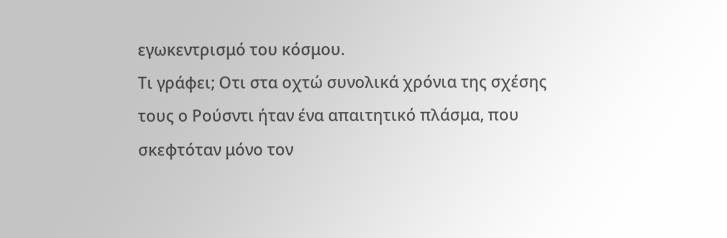εγωκεντρισμό του κόσμου.
Τι γράφει; Οτι στα οχτώ συνολικά χρόνια της σχέσης τους ο Ρούσντι ήταν ένα απαιτητικό πλάσμα, που σκεφτόταν μόνο τον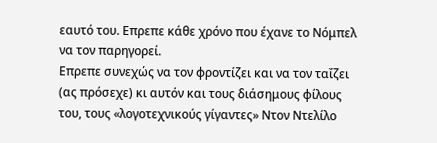εαυτό του. Επρεπε κάθε χρόνο που έχανε το Νόμπελ να τον παρηγορεί.
Επρεπε συνεχώς να τον φροντίζει και να τον ταΐζει (ας πρόσεχε) κι αυτόν και τους διάσημους φίλους του, τους «λογοτεχνικούς γίγαντες» Ντον Ντελίλο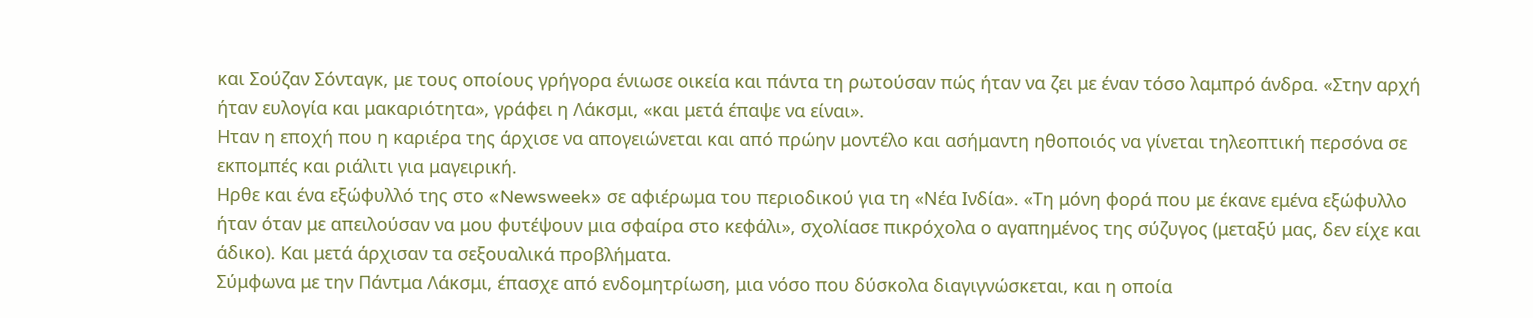και Σούζαν Σόνταγκ, με τους οποίους γρήγορα ένιωσε οικεία και πάντα τη ρωτούσαν πώς ήταν να ζει με έναν τόσο λαμπρό άνδρα. «Στην αρχή ήταν ευλογία και μακαριότητα», γράφει η Λάκσμι, «και μετά έπαψε να είναι».
Ηταν η εποχή που η καριέρα της άρχισε να απογειώνεται και από πρώην μοντέλο και ασήμαντη ηθοποιός να γίνεται τηλεοπτική περσόνα σε εκπομπές και ριάλιτι για μαγειρική.
Ηρθε και ένα εξώφυλλό της στο «Newsweek» σε αφιέρωμα του περιοδικού για τη «Νέα Ινδία». «Τη μόνη φορά που με έκανε εμένα εξώφυλλο ήταν όταν με απειλούσαν να μου φυτέψουν μια σφαίρα στο κεφάλι», σχολίασε πικρόχολα ο αγαπημένος της σύζυγος (μεταξύ μας, δεν είχε και άδικο). Και μετά άρχισαν τα σεξουαλικά προβλήματα.
Σύμφωνα με την Πάντμα Λάκσμι, έπασχε από ενδομητρίωση, μια νόσο που δύσκολα διαγιγνώσκεται, και η οποία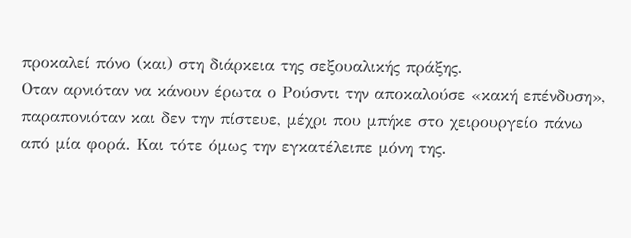προκαλεί πόνο (και) στη διάρκεια της σεξουαλικής πράξης.
Οταν αρνιόταν να κάνουν έρωτα ο Ρούσντι την αποκαλούσε «κακή επένδυση», παραπονιόταν και δεν την πίστευε, μέχρι που μπήκε στο χειρουργείο πάνω από μία φορά. Και τότε όμως την εγκατέλειπε μόνη της.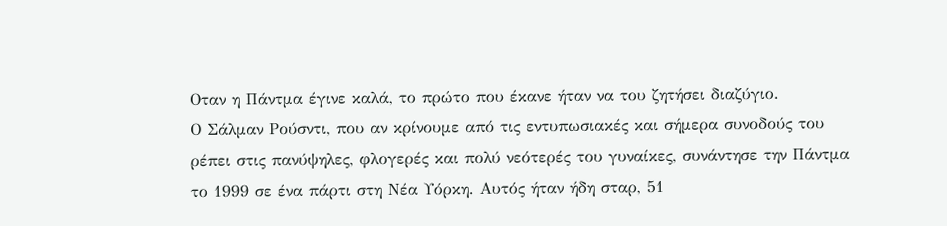Οταν η Πάντμα έγινε καλά, το πρώτο που έκανε ήταν να του ζητήσει διαζύγιο.
Ο Σάλμαν Ρούσντι, που αν κρίνουμε από τις εντυπωσιακές και σήμερα συνοδούς του ρέπει στις πανύψηλες, φλογερές και πολύ νεότερές του γυναίκες, συνάντησε την Πάντμα το 1999 σε ένα πάρτι στη Νέα Υόρκη. Αυτός ήταν ήδη σταρ, 51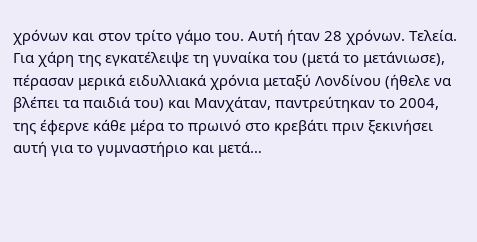χρόνων και στον τρίτο γάμο του. Αυτή ήταν 28 χρόνων. Τελεία.
Για χάρη της εγκατέλειψε τη γυναίκα του (μετά το μετάνιωσε), πέρασαν μερικά ειδυλλιακά χρόνια μεταξύ Λονδίνου (ήθελε να βλέπει τα παιδιά του) και Μανχάταν, παντρεύτηκαν το 2004, της έφερνε κάθε μέρα το πρωινό στο κρεβάτι πριν ξεκινήσει αυτή για το γυμναστήριο και μετά…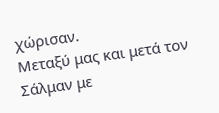χώρισαν.
Μεταξύ μας και μετά τον Σάλμαν με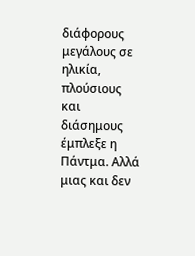διάφορους μεγάλους σε ηλικία, πλούσιους και διάσημους έμπλεξε η Πάντμα. Αλλά μιας και δεν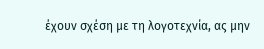έχουν σχέση με τη λογοτεχνία, ας μην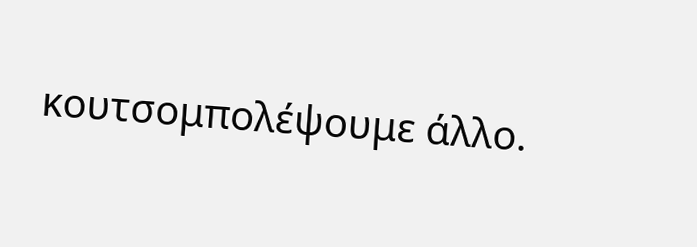κουτσομπολέψουμε άλλο.